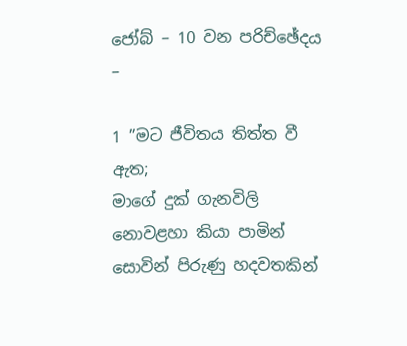ජෝබ් – 10 වන පරිච්ඡේදය –

1 ”මට ජීවිතය තිත්ත වී ඇත;
මාගේ දුක් ගැනවිලි නොවළහා කියා පාමින් සොවින් පිරුණු හදවතකින්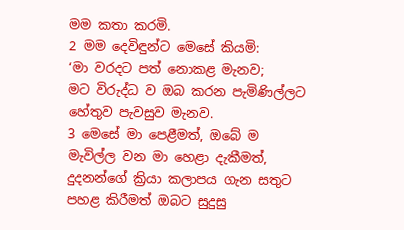මම කතා කරමි.
2 මම දෙවිඳුන්ට මෙසේ කියමි:
‘මා වරදට පත් නොකළ මැනව;
මට විරුද්ධ ව ඔබ කරන පැමිණිල්ලට හේතුව පැවසුව මැනව.
3 මෙසේ මා පෙළීමත්, ඔබේ ම මැවිල්ල වන මා හෙළා දැකීමත්, දුදනන්ගේ ක්‍රියා කලාපය ගැන සතුට පහළ කිරීමත් ඔබට සුදුසු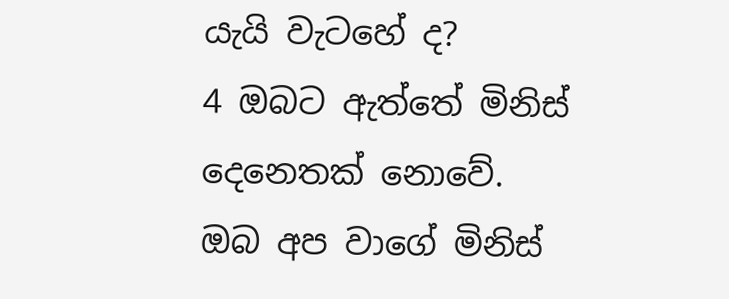යැයි වැටහේ ද?
4 ඔබට ඇත්තේ මිනිස් දෙනෙතක් නොවේ.
ඔබ අප වාගේ මිනිස්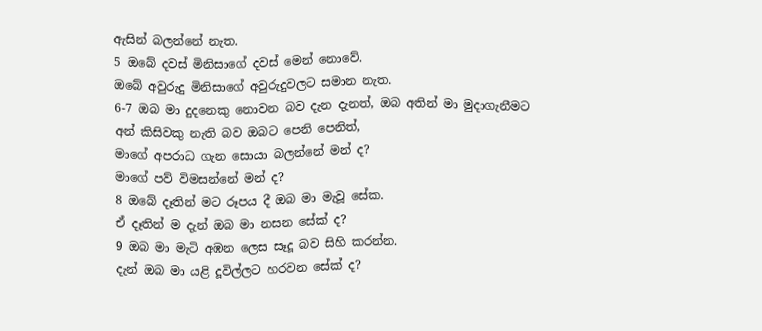ඇසින් බලන්නේ නැත.
5 ඔබේ දවස් මිනිසාගේ දවස් මෙන් නොවේ.
ඔබේ අවුරුදු මිනිසාගේ අවුරුදුවලට සමාන නැත.
6-7 ඔබ මා දුදනෙකු නොවන බව දැන දැනත්, ඔබ අතින් මා මුදාගැනීමට අන් කිසිවකු නැති බව ඔබට පෙනි පෙනිත්,
මාගේ අපරාධ ගැන සොයා බලන්නේ මන් ද?
මාගේ පව් විමසන්නේ මන් ද?
8 ඔබේ දෑතින් මට රූපය දී ඔබ මා මැවූ සේක.
ඒ දෑතින් ම දැන් ඔබ මා නසන සේක් ද?
9 ඔබ මා මැටි අඹන ලෙස සෑදූ බව සිහි කරන්න.
දැන් ඔබ මා යළි දූවිල්ලට හරවන සේක් ද?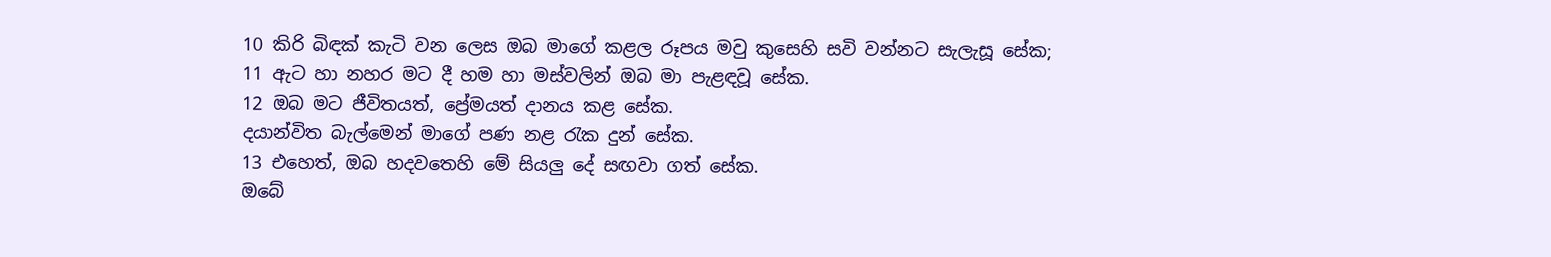10 කිරි බිඳක් කැටි වන ලෙස ඔබ මාගේ කළල රූපය මවු කුසෙහි සවි වන්නට සැලැසූ සේක;
11 ඇට හා නහර මට දී හම හා මස්වලින් ඔබ මා පැළඳවූ සේක.
12 ඔබ මට ජීවිතයත්, ප්‍රේමයත් දානය කළ සේක.
දයාන්විත බැල්මෙන් මාගේ පණ නළ රැක දුන් සේක.
13 එහෙත්, ඔබ හදවතෙහි මේ සියලු දේ සඟවා ගත් සේක.
ඔබේ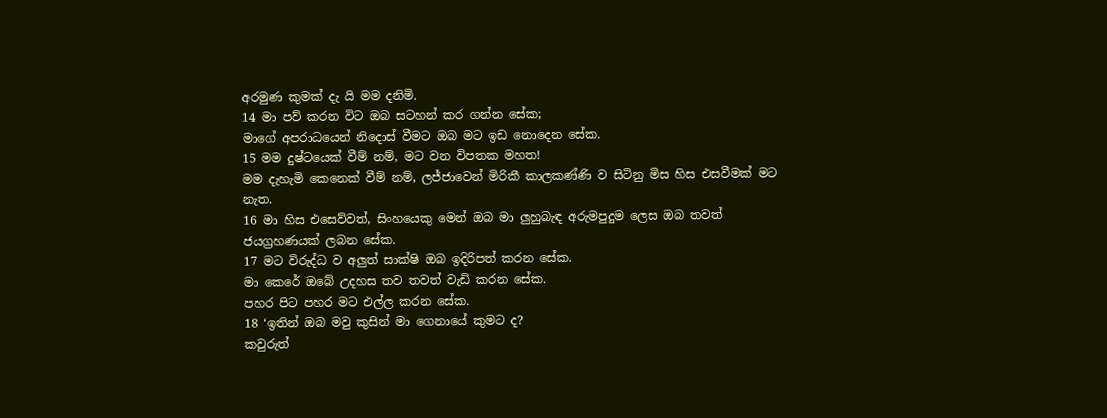අරමුණ කුමක් දැ යි මම දනිමි.
14 මා පව් කරන විට ඔබ සටහන් කර ගන්න සේක;
මාගේ අපරාධයෙන් නිදොස් වීමට ඔබ මට ඉඩ නොදෙන සේක.
15 මම දුෂ්ටයෙක් වීම් නම්, මට වන විපතක මහත!
මම දැහැමි කෙනෙක් වීම් නම්, ලජ්ජාවෙන් මිරිකී කාලකණ්ණි ව සිටිනු මිස හිස එසවීමක් මට නැත.
16 මා හිස එසෙව්වත්, සිංහයෙකු මෙන් ඔබ මා ලුහුබැඳ අරුමපුදුම ලෙස ඔබ තවත් ජයග්‍රහණයක් ලබන සේක.
17 මට විරුද්ධ ව අලුත් සාක්ෂි ඔබ ඉදිරිපත් කරන සේක.
මා කෙරේ ඔබේ උදහස තව තවත් වැඩි කරන සේක.
පහර පිට පහර මට එල්ල කරන සේක.
18 ‘ඉතින් ඔබ මවු කුසින් මා ගෙනායේ කුමට ද?
කවුරුත්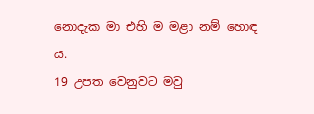නොදැක මා එහි ම මළා නම් හොඳ ය.
19 උපත වෙනුවට මවු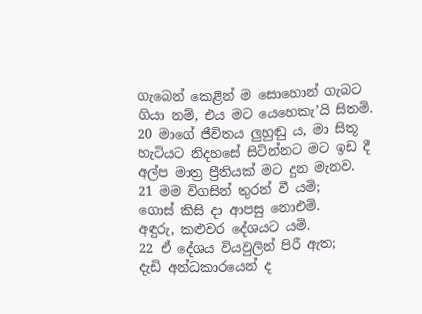ගැබෙන් කෙළින් ම සොහොන් ගැබට ගියා නම්, එය මට යෙහෙකැ’යි සිතමි.
20 මාගේ ජීවිතය ලුහුඬු ය, මා සිතූ හැටියට නිදහසේ සිටින්නට මට ඉඩ දී අල්ප මාත්‍ර ප්‍රීතියක් මට දුන මැනව.
21 මම විගසින් තුරන් වී යමි;
ගොස් කිසි දා ආපසු නොඑමි.
අඳුරු, කළුවර දේශයට යමි.
22 ඒ දේශය වියවුලින් පිරී ඇත;
දැඩි අන්ධකාරයෙන් ද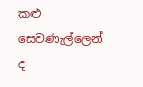කළු සෙවණැල්ලෙන් ද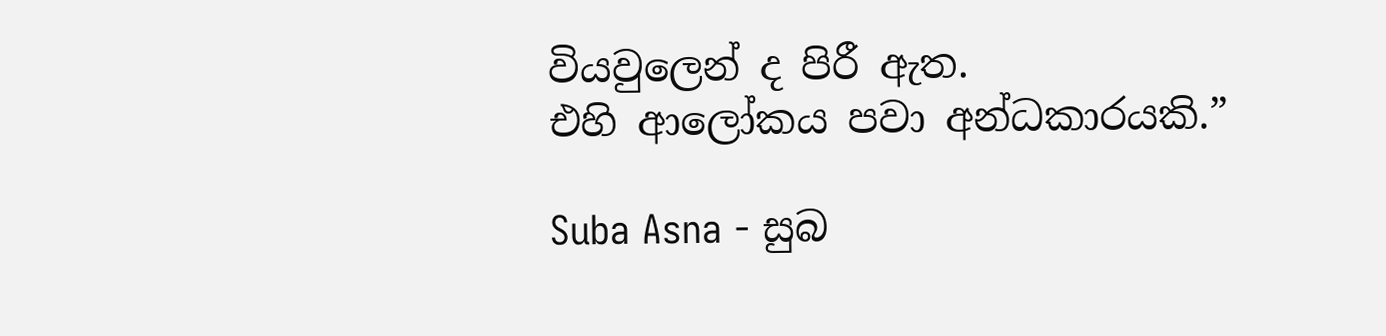වියවුලෙන් ද පිරී ඇත.
එහි ආලෝකය පවා අන්ධකාරයකි.”

Suba Asna - සුබ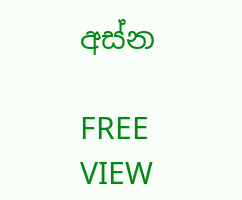අස්න

FREE
VIEW